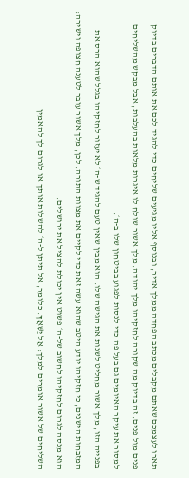תארו לעצמכם שאתם מקבלים מכתב הפחדה ממלך אדיר, ובנוסף אליו מגיעים שליחים כדי להגיד לכם את אותם הדברים בדיוק פנים מול פנים. זה בדיוק מה שקורה לחזקיהו מלך יהודה. מלך אשור שולח לו איגרות מלאות בהעלבות, אבל מבקש מהשליחים למסור את עיקר האיומים גם בעל פה כדי לנסות לפגוע בביטחון שלו ב-ה׳.
בפנייה הזו, מלך אשור מחליט לשנות את הגישה שלו. הוא מבין שאין טעם להגיד ש-ה׳ לא יעזור לחזקיהו בגלל שהוא הרס את המזבחות הישנים, כי חזקיהו יודע היטב שהוא עשה זאת כדי לקיים את מצוות התורה. לכן, מלך אשור עובר לטענה חצופה וישירה: הוא מנסה לגרום לחזקיהו לחשוב של-ה׳ פשוט אין יכולת להציל את ירושלים.
השליחים של אשור אומרים למלך: אַל יַשִּׁאֲךָ. כלומר, אל תיתן ל-ה׳ להשלות אותך או לגרום לך להאמין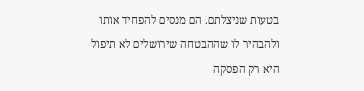בטעות שניצלתם. הם מנסים להפחיד אותו ולהבהיר לו שההבטחה שירושלים לא תיפול היא רק הפסקה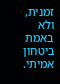זמנית, ולא באמת ביטחון אמיתי.